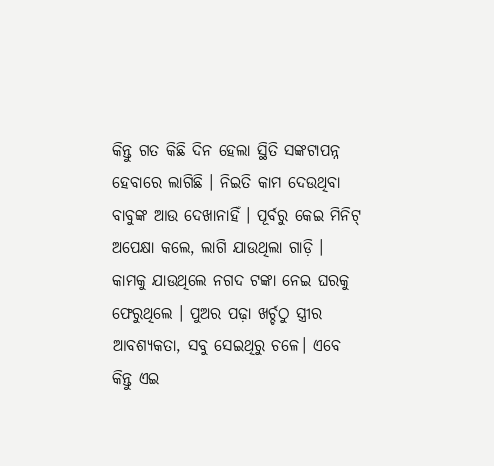କିନ୍ତୁ ଗତ କିଛି ଦିନ ହେଲା ସ୍ଥିତି ସଙ୍କଟାପନ୍ନ ହେବାରେ ଲାଗିଛି । ନିଇତି କାମ ଦେଉଥିବା ବାବୁଙ୍କ ଆଉ ଦେଖାନାହିଁ । ପୂର୍ବରୁ କେଇ ମିନିଟ୍ ଅପେକ୍ଷା କଲେ, ଲାଗି ଯାଉଥିଲା ଗାଡ଼ି ।
କାମକୁ ଯାଉଥିଲେ ନଗଦ ଟଙ୍କା ନେଇ ଘରକୁ ଫେରୁଥିଲେ । ପୁଅର ପଢ଼ା ଖର୍ଚ୍ଚଠୁ ସ୍ତ୍ରୀର ଆବଶ୍ୟକତା, ସବୁ ସେଇଥିରୁ ଚଳେ। ଏବେ କିନ୍ତୁ ଏଇ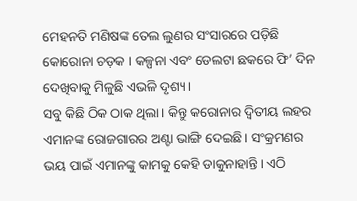ମେହନତି ମଣିଷଙ୍କ ତେଲ ଲୁଣର ସଂସାରରେ ପଡ଼ିଛି କୋରୋନା ଚଡ଼କ । କଳ୍ପନା ଏବଂ ଡେଲଟା ଛକରେ ଫି’ ଦିନ ଦେଖିବାକୁ ମିଳୁଛି ଏଭଳି ଦୃଶ୍ୟ ।
ସବୁ କିଛି ଠିକ ଠାକ ଥିଲା। କିନ୍ତୁ କରୋନାର ଦ୍ୱିତୀୟ ଲହର ଏମାନଙ୍କ ରୋଜଗାରର ଅଣ୍ଟା ଭାଙ୍ଗି ଦେଇଛି। ସଂକ୍ରମଣର ଭୟ ପାଇଁ ଏମାନଙ୍କୁ କାମକୁ କେହି ଡାକୁନାହାନ୍ତି। ଏଠି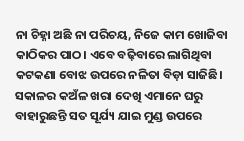ନା ଚିହ୍ନା ଅଛି ନା ପରିଚୟ, ନିଜେ କାମ ଖୋଜିବା କାଠିକର ପାଠ। ଏବେ ବଢ଼ିବାରେ ଲାଗିଥିବା କଟକଣା ବୋଝ ଉପରେ ନଳିତା ବିଡ଼ା ସାଜିଛି।
ସକାଳର କଅଁଳ ଖରା ଦେଖି ଏମାନେ ଘରୁ ବାହାରୁଛନ୍ତି ସତ ସୂର୍ଯ୍ୟ ଯାଇ ମୁଣ୍ଡ ଉପରେ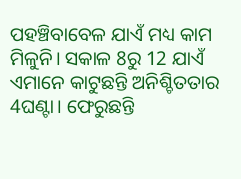ପହଞ୍ଚିବାବେଳ ଯାଏଁ ମଧ୍ୟ କାମ ମିଳୁନି। ସକାଳ 8ରୁ 12 ଯାଏଁ ଏମାନେ କାଟୁଛନ୍ତି ଅନିଶ୍ଚିତତାର 4ଘଣ୍ଟା। ଫେରୁଛନ୍ତି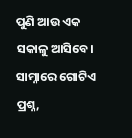ପୁଣି ଆଉ ଏକ ସକାଳୁ ଆସିବେ। ସାମ୍ନାରେ ଗୋଟିଏ ପ୍ରଶ୍ନ,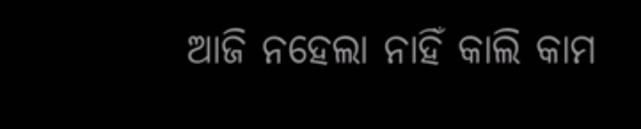ଆଜି ନହେଲା ନାହିଁ କାଲି କାମ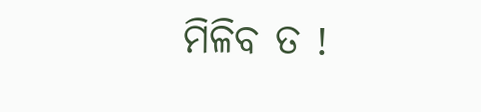ମିଳିବ ତ !